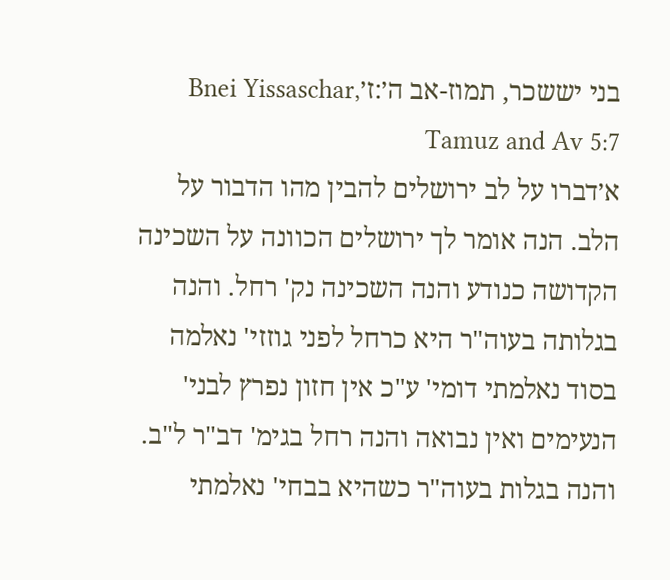בני יששכר, תמוז-אב ה׳:ז׳Bnei Yissaschar, Tamuz and Av 5:7
א׳דברו על לב ירושלים להבין מהו הדבור על הלב. הנה אומר לך ירושלים הכוונה על השכינה הקדושה כנודע והנה השכינה נק' רחל. והנה בגלותה בעוה"ר היא כרחל לפני גוזזי' נאלמה בסוד נאלמתי דומי' ע"כ אין חזון נפרץ לבני' הנעימים ואין נבואה והנה רחל בגימ' דב"ר ל"ב. והנה בגלות בעוה"ר כשהיא בבחי' נאלמתי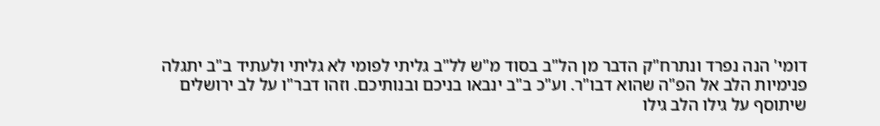דומי' הנה נפרד ונתרח"ק הדבר מן הל"ב בסוד מ"ש לל"ב גליתי לפומי לא גליתי ולעתיד ב"ב יתגלה פנימיות הלב אל הפ"ה שהוא דבו"ר. וע"כ ב"ב ינבאו בניכם ובנותיכם. וזהו דבר"ו על לב ירושלים שיתוסף על גילו הלב גילו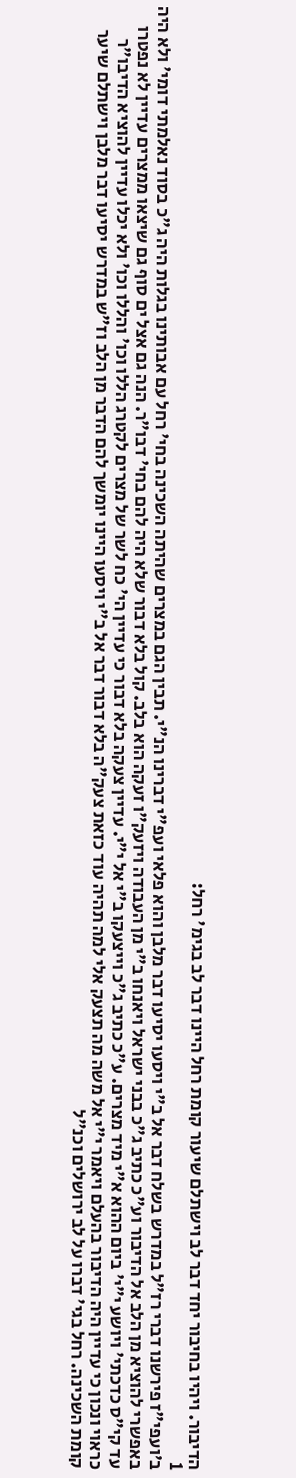הדיבור. ויהיו בחיבור יחד דבר לב וישתלם שיעור קומת רחל היינו דבר לב בגימ' רחל:
1
ב׳ועפי"ז פירשנו דברי רז"ל במדרש בשלח דבר אל ב"י ויסעו יסיעו דבר מלבן והוא פלאי ועפ"י דברינו הנ"י. תבין הגם במצרים שהיתה השכינה בחי' רחל עם אבותינו בגלות היה ג"כ בסוד נאלמתי דומי' ולא היה באפשרי להוציא מן הלב אל הדיבור וע"כ כתיב ג"כ בבני ישראל ויאנחו ב"י מן העבודה ויזעק"ו זעקה הוא בלב. קול בלא דבור שלא היה להם בחי' דבו"ר. הנה גם אצל ים סוף גם שיצאו ממצרים עדיין לא נפטרו עד קי"ס כדכתי' ויושע י"י' ביום ההוא א"י מיד מצרים. ע"כ כתיב ג"כ וייצעקו ב"י אל י"י. עדיין צעקה בלא דבור כי עדיין הי' כח לשר של מצרים לקטרג הללו וכו' והללו וכו' ולא יכלו עדיין להוציא הדיבו"ר כראוי ונכון כי עדיין היה הדיבור בהעלם ויאמר י"י אל משה מה תצעק אלי למה תהיה עוד כזאת צעק"ה בלא דבור דבר אל ב"י ויסעו היינו יומשך להם הדבר מן הלב וז"ש במדרש יסיעו דבר מלבן וישתלם שיער קומת השכינה. רחל בגי' דברו על לב ירושלים וכנ"ל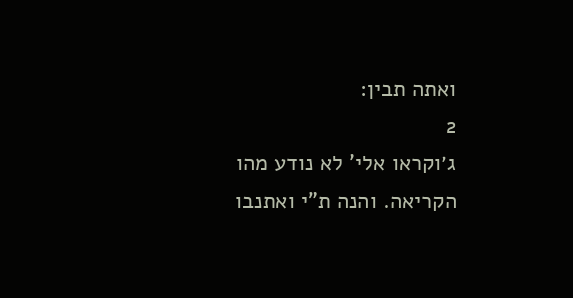ואתה תבין:
2
ג׳וקראו אלי' לא נודע מהו הקריאה. והנה ת"י ואתנבו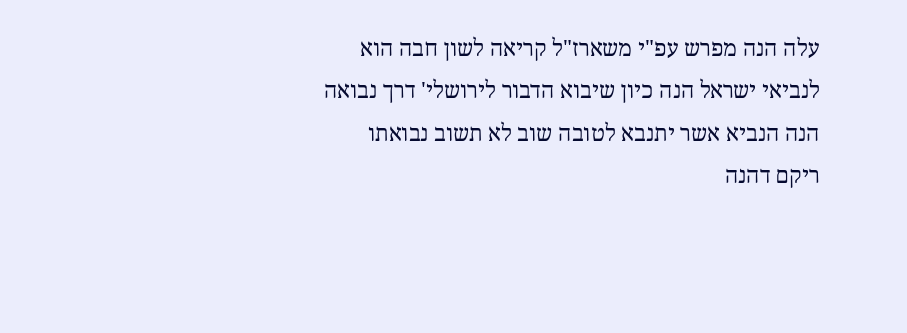עלה הנה מפרש עפ"י משארז"ל קריאה לשון חבה הוא לנביאי ישראל הנה כיון שיבוא הדבור לירושלי' דרך נבואה הנה הנביא אשר יתנבא לטובה שוב לא תשוב נבואתו ריקם דהנה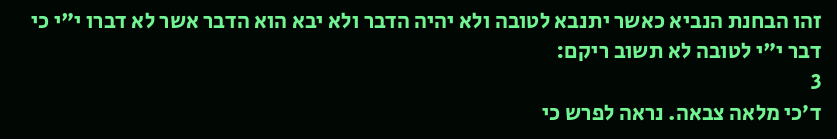זהו הבחנת הנביא כאשר יתנבא לטובה ולא יהיה הדבר ולא יבא הוא הדבר אשר לא דברו י"י כי דבר י"י לטובה לא תשוב ריקם:
3
ד׳כי מלאה צבאה. נראה לפרש כי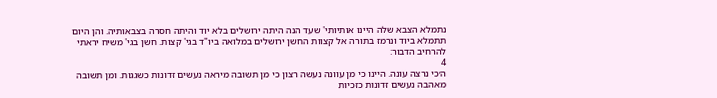נתמלא הצבא שלה היינו אותיותי' שעד הנה היתה ירושלים בלא יוד והיתה חסרה בצבאותיה. והן היום תתמלא ביוד ונרמז בתורה אל קצוות החשן ירושלים במלואה ביו"ד בגי' קצות. חשן בגי' משיח יראתי להרחיב הדבור:
4
ה׳כי נרצה עונה. היינו כי מן עוונה נעשה רצון כי מן תשובה מיראה נעשים זדונות כשגגות. ומן תשובה מאהבה נעשים זדונות כזכיות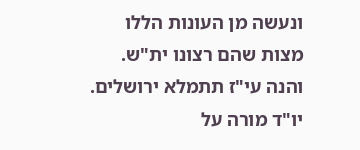ונעשה מן העונות הללו מצות שהם רצונו ית"ש. והנה עי"ז תתמלא ירושלים. יו"ד מורה על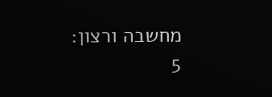מחשבה ורצון:
5